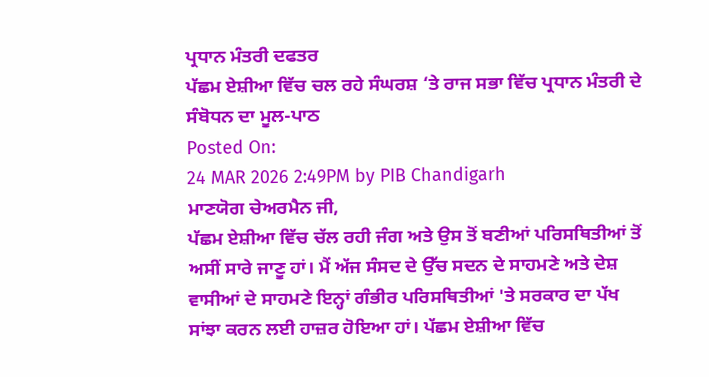ਪ੍ਰਧਾਨ ਮੰਤਰੀ ਦਫਤਰ
ਪੱਛਮ ਏਸ਼ੀਆ ਵਿੱਚ ਚਲ ਰਹੇ ਸੰਘਰਸ਼ ‘ਤੇ ਰਾਜ ਸਭਾ ਵਿੱਚ ਪ੍ਰਧਾਨ ਮੰਤਰੀ ਦੇ ਸੰਬੋਧਨ ਦਾ ਮੂਲ-ਪਾਠ
Posted On:
24 MAR 2026 2:49PM by PIB Chandigarh
ਮਾਣਯੋਗ ਚੇਅਰਮੈਨ ਜੀ,
ਪੱਛਮ ਏਸ਼ੀਆ ਵਿੱਚ ਚੱਲ ਰਹੀ ਜੰਗ ਅਤੇ ਉਸ ਤੋਂ ਬਣੀਆਂ ਪਰਿਸਥਿਤੀਆਂ ਤੋਂ ਅਸੀਂ ਸਾਰੇ ਜਾਣੂ ਹਾਂ। ਮੈਂ ਅੱਜ ਸੰਸਦ ਦੇ ਉੱਚ ਸਦਨ ਦੇ ਸਾਹਮਣੇ ਅਤੇ ਦੇਸ਼ ਵਾਸੀਆਂ ਦੇ ਸਾਹਮਣੇ ਇਨ੍ਹਾਂ ਗੰਭੀਰ ਪਰਿਸਥਿਤੀਆਂ 'ਤੇ ਸਰਕਾਰ ਦਾ ਪੱਖ ਸਾਂਝਾ ਕਰਨ ਲਈ ਹਾਜ਼ਰ ਹੋਇਆ ਹਾਂ। ਪੱਛਮ ਏਸ਼ੀਆ ਵਿੱਚ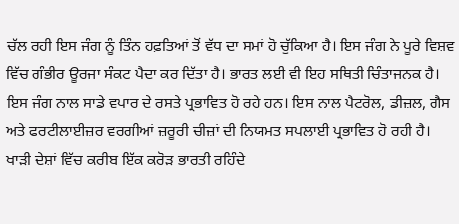ਚੱਲ ਰਹੀ ਇਸ ਜੰਗ ਨੂੰ ਤਿੰਨ ਹਫ਼ਤਿਆਂ ਤੋਂ ਵੱਧ ਦਾ ਸਮਾਂ ਹੋ ਚੁੱਕਿਆ ਹੈ। ਇਸ ਜੰਗ ਨੇ ਪੂਰੇ ਵਿਸ਼ਵ ਵਿੱਚ ਗੰਭੀਰ ਊਰਜਾ ਸੰਕਟ ਪੈਦਾ ਕਰ ਦਿੱਤਾ ਹੈ। ਭਾਰਤ ਲਈ ਵੀ ਇਹ ਸਥਿਤੀ ਚਿੰਤਾਜਨਕ ਹੈ। ਇਸ ਜੰਗ ਨਾਲ ਸਾਡੇ ਵਪਾਰ ਦੇ ਰਸਤੇ ਪ੍ਰਭਾਵਿਤ ਹੋ ਰਹੇ ਹਨ। ਇਸ ਨਾਲ ਪੈਟਰੋਲ, ਡੀਜ਼ਲ, ਗੈਸ ਅਤੇ ਫਰਟੀਲਾਈਜ਼ਰ ਵਰਗੀਆਂ ਜ਼ਰੂਰੀ ਚੀਜ਼ਾਂ ਦੀ ਨਿਯਮਤ ਸਪਲਾਈ ਪ੍ਰਭਾਵਿਤ ਹੋ ਰਹੀ ਹੈ। ਖਾੜੀ ਦੇਸ਼ਾਂ ਵਿੱਚ ਕਰੀਬ ਇੱਕ ਕਰੋੜ ਭਾਰਤੀ ਰਹਿੰਦੇ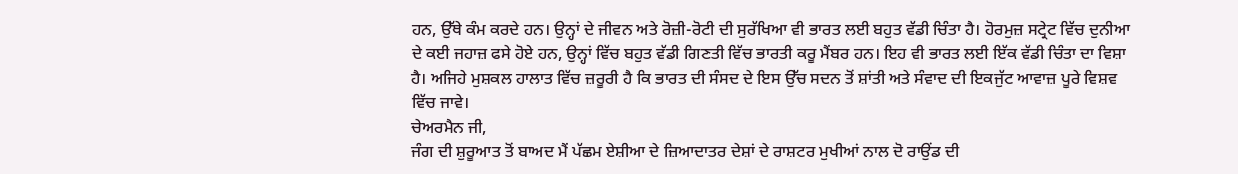ਹਨ, ਉੱਥੇ ਕੰਮ ਕਰਦੇ ਹਨ। ਉਨ੍ਹਾਂ ਦੇ ਜੀਵਨ ਅਤੇ ਰੋਜ਼ੀ-ਰੋਟੀ ਦੀ ਸੁਰੱਖਿਆ ਵੀ ਭਾਰਤ ਲਈ ਬਹੁਤ ਵੱਡੀ ਚਿੰਤਾ ਹੈ। ਹੋਰਮੁਜ਼ ਸਟ੍ਰੇਟ ਵਿੱਚ ਦੁਨੀਆ ਦੇ ਕਈ ਜਹਾਜ਼ ਫਸੇ ਹੋਏ ਹਨ, ਉਨ੍ਹਾਂ ਵਿੱਚ ਬਹੁਤ ਵੱਡੀ ਗਿਣਤੀ ਵਿੱਚ ਭਾਰਤੀ ਕਰੂ ਮੈਂਬਰ ਹਨ। ਇਹ ਵੀ ਭਾਰਤ ਲਈ ਇੱਕ ਵੱਡੀ ਚਿੰਤਾ ਦਾ ਵਿਸ਼ਾ ਹੈ। ਅਜਿਹੇ ਮੁਸ਼ਕਲ ਹਾਲਾਤ ਵਿੱਚ ਜ਼ਰੂਰੀ ਹੈ ਕਿ ਭਾਰਤ ਦੀ ਸੰਸਦ ਦੇ ਇਸ ਉੱਚ ਸਦਨ ਤੋਂ ਸ਼ਾਂਤੀ ਅਤੇ ਸੰਵਾਦ ਦੀ ਇਕਜੁੱਟ ਆਵਾਜ਼ ਪੂਰੇ ਵਿਸ਼ਵ ਵਿੱਚ ਜਾਵੇ।
ਚੇਅਰਮੈਨ ਜੀ,
ਜੰਗ ਦੀ ਸ਼ੁਰੂਆਤ ਤੋਂ ਬਾਅਦ ਮੈਂ ਪੱਛਮ ਏਸ਼ੀਆ ਦੇ ਜ਼ਿਆਦਾਤਰ ਦੇਸ਼ਾਂ ਦੇ ਰਾਸ਼ਟਰ ਮੁਖੀਆਂ ਨਾਲ ਦੋ ਰਾਉਂਡ ਦੀ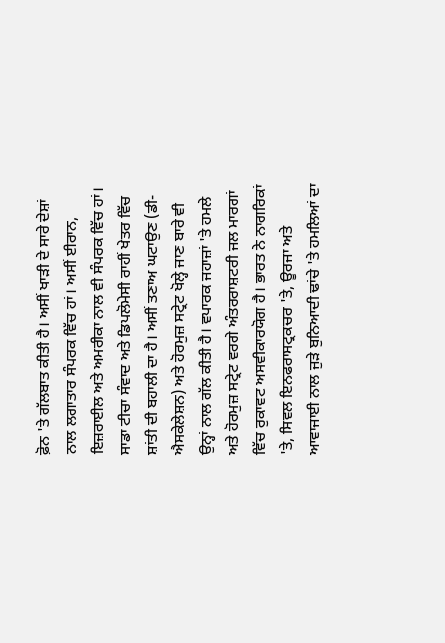ਫ਼ੋਨ 'ਤੇ ਗੱਲਬਾਤ ਕੀਤੀ ਹੈ। ਅਸੀਂ ਖਾੜੀ ਦੇ ਸਾਰੇ ਦੇਸ਼ਾਂ ਨਾਲ ਲਗਾਤਾਰ ਸੰਪਰਕ ਵਿੱਚ ਹਾਂ। ਅਸੀਂ ਈਰਾਨ, ਇਜ਼ਰਾਈਲ ਅਤੇ ਅਮਰੀਕਾ ਨਾਲ ਵੀ ਸੰਪਰਕ ਵਿੱਚ ਹਾਂ। ਸਾਡਾ ਟੀਚਾ ਸੰਵਾਦ ਅਤੇ ਡਿਪਲੋਮੇਸੀ ਰਾਹੀਂ ਖੇਤਰ ਵਿੱਚ ਸ਼ਾਂਤੀ ਦੀ ਬਹਾਲੀ ਦਾ ਹੈ। ਅਸੀਂ ਤਣਾਅ ਘਟਾਉਣ (ਡੀ-ਐਸਕੇਲੇਸ਼ਨ) ਅਤੇ ਹੋਰਮੁਜ਼ ਸਟ੍ਰੇਟ ਖੋਲ੍ਹੇ ਜਾਣ ਬਾਰੇ ਵੀ ਉਨ੍ਹਾਂ ਨਾਲ ਗੱਲ ਕੀਤੀ ਹੈ। ਵਪਾਰਕ ਜਹਾਜ਼ਾਂ 'ਤੇ ਹਮਲੇ ਅਤੇ ਹੋਰਮੁਜ਼ ਸਟ੍ਰੇਟ ਵਰਗੇ ਅੰਤਰਰਾਸ਼ਟਰੀ ਜਲ ਮਾਰਗਾਂ ਵਿੱਚ ਰੁਕਾਵਟ ਅਸਵੀਕਾਰਯੋਗ ਹੈ। ਭਾਰਤ ਨੇ ਨਾਗਰਿਕਾਂ 'ਤੇ, ਸਿਵਲ ਇਨਫਰਾਸਟ੍ਰਕਚਰ 'ਤੇ, ਊਰਜਾ ਅਤੇ ਆਵਾਜਾਈ ਨਾਲ ਜੁੜੇ ਬੁਨਿਆਦੀ ਢਾਂਚੇ 'ਤੇ ਹਮਲਿਆਂ ਦਾ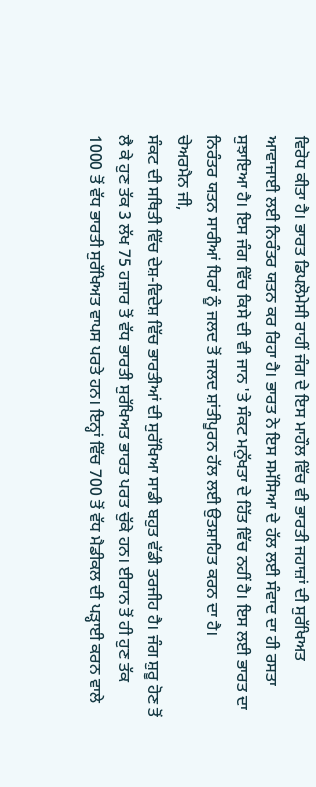ਵਿਰੋਧ ਕੀਤਾ ਹੈ। ਭਾਰਤ ਡਿਪਲੋਮੇਸੀ ਰਾਹੀਂ ਜੰਗ ਦੇ ਇਸ ਮਾਹੌਲ ਵਿੱਚ ਵੀ ਭਾਰਤੀ ਜਹਾਜ਼ਾਂ ਦੀ ਸੁਰੱਖਿਅਤ ਆਵਾਜਾਈ ਲਈ ਨਿਰੰਤਰ ਯਤਨ ਕਰ ਰਿਹਾ ਹੈ। ਭਾਰਤ ਨੇ ਇਸ ਸਮੱਸਿਆ ਦੇ ਹੱਲ ਲਈ ਸੰਵਾਦ ਦਾ ਹੀ ਰਸਤਾ ਸੁਝਾਇਆ ਹੈ। ਇਸ ਜੰਗ ਵਿੱਚ ਕਿਸੇ ਦੀ ਵੀ ਜਾਨ 'ਤੇ ਸੰਕਟ ਮਨੁੱਖਤਾ ਦੇ ਹਿੱਤ ਵਿੱਚ ਨਹੀਂ ਹੈ। ਇਸ ਲਈ ਭਾਰਤ ਦਾ ਨਿਰੰਤਰ ਯਤਨ ਸਾਰੀਆਂ ਧਿਰਾਂ ਨੂੰ ਜਲਦ ਤੋਂ ਜਲਦ ਸ਼ਾਂਤੀਪੂਰਨ ਹੱਲ ਲਈ ਉਤਸ਼ਾਹਿਤ ਕਰਨ ਦਾ ਹੈ।
ਚੇਅਰਮੈਨ ਜੀ,
ਸੰਕਟ ਦੀ ਸਥਿਤੀ ਵਿੱਚ ਦੇਸ਼-ਵਿਦੇਸ਼ ਵਿੱਚ ਭਾਰਤੀਆਂ ਦੀ ਸੁਰੱਖਿਆ ਸਾਡੀ ਬਹੁਤ ਵੱਡੀ ਤਰਜੀਹ ਹੈ। ਜੰਗ ਸ਼ੁਰੂ ਹੋਣ ਤੋਂ ਲੈ ਕੇ ਹੁਣ ਤੱਕ 3 ਲੱਖ 75 ਹਜ਼ਾਰ ਤੋਂ ਵੱਧ ਭਾਰਤੀ ਸੁਰੱਖਿਅਤ ਭਾਰਤ ਪਰਤ ਚੁੱਕੇ ਹਨ। ਈਰਾਨ ਤੋਂ ਹੀ ਹੁਣ ਤੱਕ 1000 ਤੋਂ ਵੱਧ ਭਾਰਤੀ ਸੁਰੱਖਿਅਤ ਵਾਪਸ ਪਰਤੇ ਹਨ। ਇਨ੍ਹਾਂ ਵਿੱਚ 700 ਤੋਂ ਵੱਧ ਮੈਡੀਕਲ ਦੀ ਪੜ੍ਹਾਈ ਕਰਨ ਵਾਲੇ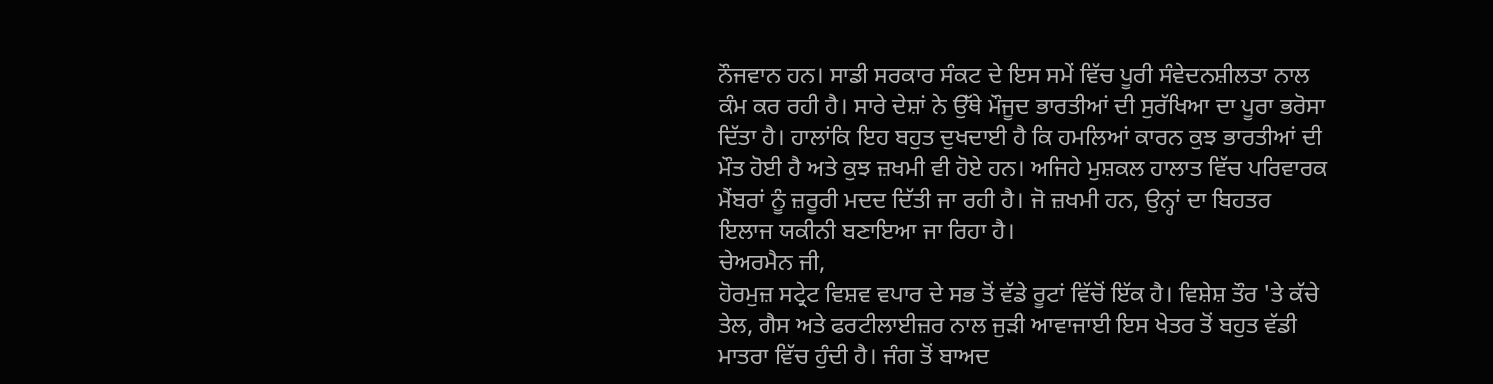ਨੌਜਵਾਨ ਹਨ। ਸਾਡੀ ਸਰਕਾਰ ਸੰਕਟ ਦੇ ਇਸ ਸਮੇਂ ਵਿੱਚ ਪੂਰੀ ਸੰਵੇਦਨਸ਼ੀਲਤਾ ਨਾਲ ਕੰਮ ਕਰ ਰਹੀ ਹੈ। ਸਾਰੇ ਦੇਸ਼ਾਂ ਨੇ ਉੱਥੇ ਮੌਜੂਦ ਭਾਰਤੀਆਂ ਦੀ ਸੁਰੱਖਿਆ ਦਾ ਪੂਰਾ ਭਰੋਸਾ ਦਿੱਤਾ ਹੈ। ਹਾਲਾਂਕਿ ਇਹ ਬਹੁਤ ਦੁਖਦਾਈ ਹੈ ਕਿ ਹਮਲਿਆਂ ਕਾਰਨ ਕੁਝ ਭਾਰਤੀਆਂ ਦੀ ਮੌਤ ਹੋਈ ਹੈ ਅਤੇ ਕੁਝ ਜ਼ਖਮੀ ਵੀ ਹੋਏ ਹਨ। ਅਜਿਹੇ ਮੁਸ਼ਕਲ ਹਾਲਾਤ ਵਿੱਚ ਪਰਿਵਾਰਕ ਮੈਂਬਰਾਂ ਨੂੰ ਜ਼ਰੂਰੀ ਮਦਦ ਦਿੱਤੀ ਜਾ ਰਹੀ ਹੈ। ਜੋ ਜ਼ਖਮੀ ਹਨ, ਉਨ੍ਹਾਂ ਦਾ ਬਿਹਤਰ ਇਲਾਜ ਯਕੀਨੀ ਬਣਾਇਆ ਜਾ ਰਿਹਾ ਹੈ।
ਚੇਅਰਮੈਨ ਜੀ,
ਹੋਰਮੁਜ਼ ਸਟ੍ਰੇਟ ਵਿਸ਼ਵ ਵਪਾਰ ਦੇ ਸਭ ਤੋਂ ਵੱਡੇ ਰੂਟਾਂ ਵਿੱਚੋਂ ਇੱਕ ਹੈ। ਵਿਸ਼ੇਸ਼ ਤੌਰ 'ਤੇ ਕੱਚੇ ਤੇਲ, ਗੈਸ ਅਤੇ ਫਰਟੀਲਾਈਜ਼ਰ ਨਾਲ ਜੁੜੀ ਆਵਾਜਾਈ ਇਸ ਖੇਤਰ ਤੋਂ ਬਹੁਤ ਵੱਡੀ ਮਾਤਰਾ ਵਿੱਚ ਹੁੰਦੀ ਹੈ। ਜੰਗ ਤੋਂ ਬਾਅਦ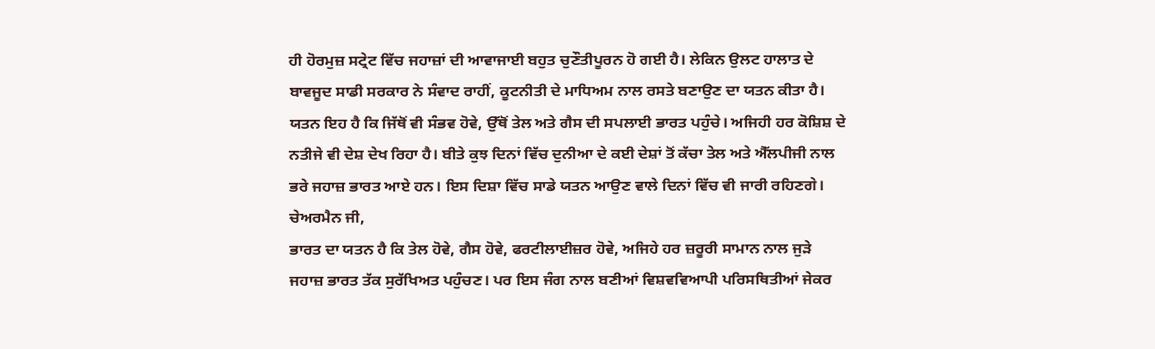ਹੀ ਹੋਰਮੁਜ਼ ਸਟ੍ਰੇਟ ਵਿੱਚ ਜਹਾਜ਼ਾਂ ਦੀ ਆਵਾਜਾਈ ਬਹੁਤ ਚੁਣੌਤੀਪੂਰਨ ਹੋ ਗਈ ਹੈ। ਲੇਕਿਨ ਉਲਟ ਹਾਲਾਤ ਦੇ ਬਾਵਜੂਦ ਸਾਡੀ ਸਰਕਾਰ ਨੇ ਸੰਵਾਦ ਰਾਹੀਂ, ਕੂਟਨੀਤੀ ਦੇ ਮਾਧਿਅਮ ਨਾਲ ਰਸਤੇ ਬਣਾਉਣ ਦਾ ਯਤਨ ਕੀਤਾ ਹੈ। ਯਤਨ ਇਹ ਹੈ ਕਿ ਜਿੱਥੋਂ ਵੀ ਸੰਭਵ ਹੋਵੇ, ਉੱਥੋਂ ਤੇਲ ਅਤੇ ਗੈਸ ਦੀ ਸਪਲਾਈ ਭਾਰਤ ਪਹੁੰਚੇ। ਅਜਿਹੀ ਹਰ ਕੋਸ਼ਿਸ਼ ਦੇ ਨਤੀਜੇ ਵੀ ਦੇਸ਼ ਦੇਖ ਰਿਹਾ ਹੈ। ਬੀਤੇ ਕੁਝ ਦਿਨਾਂ ਵਿੱਚ ਦੁਨੀਆ ਦੇ ਕਈ ਦੇਸ਼ਾਂ ਤੋਂ ਕੱਚਾ ਤੇਲ ਅਤੇ ਐੱਲਪੀਜੀ ਨਾਲ ਭਰੇ ਜਹਾਜ਼ ਭਾਰਤ ਆਏ ਹਨ। ਇਸ ਦਿਸ਼ਾ ਵਿੱਚ ਸਾਡੇ ਯਤਨ ਆਉਣ ਵਾਲੇ ਦਿਨਾਂ ਵਿੱਚ ਵੀ ਜਾਰੀ ਰਹਿਣਗੇ।
ਚੇਅਰਮੈਨ ਜੀ,
ਭਾਰਤ ਦਾ ਯਤਨ ਹੈ ਕਿ ਤੇਲ ਹੋਵੇ, ਗੈਸ ਹੋਵੇ, ਫਰਟੀਲਾਈਜ਼ਰ ਹੋਵੇ, ਅਜਿਹੇ ਹਰ ਜ਼ਰੂਰੀ ਸਾਮਾਨ ਨਾਲ ਜੁੜੇ ਜਹਾਜ਼ ਭਾਰਤ ਤੱਕ ਸੁਰੱਖਿਅਤ ਪਹੁੰਚਣ। ਪਰ ਇਸ ਜੰਗ ਨਾਲ ਬਣੀਆਂ ਵਿਸ਼ਵਵਿਆਪੀ ਪਰਿਸਥਿਤੀਆਂ ਜੇਕਰ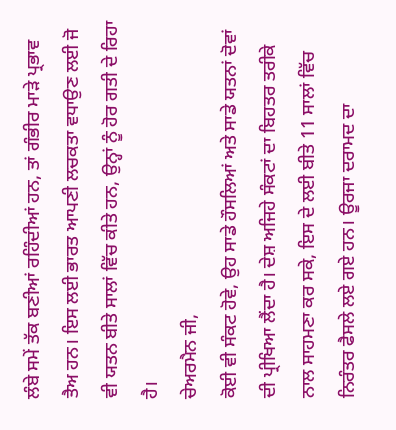ਲੰਬੇ ਸਮੇਂ ਤੱਕ ਬਣੀਆਂ ਰਹਿੰਦੀਆਂ ਹਨ, ਤਾਂ ਗੰਭੀਰ ਮਾੜੇ ਪ੍ਰਭਾਵ ਤੈਅ ਹਨ। ਇਸ ਲਈ ਭਾਰਤ ਆਪਣੀ ਲਚਕਤਾ ਵਧਾਉਣ ਲਈ ਜੋ ਵੀ ਯਤਨ ਬੀਤੇ ਸਾਲਾਂ ਵਿੱਚ ਕੀਤੇ ਹਨ, ਉਨ੍ਹਾਂ ਨੂੰ ਹੋਰ ਗਤੀ ਦੇ ਰਿਹਾ ਹੈ।
ਚੇਅਰਮੈਨ ਜੀ,
ਕੋਈ ਵੀ ਸੰਕਟ ਹੋਵੇ, ਉਹ ਸਾਡੇ ਹੌਸਲਿਆਂ ਅਤੇ ਸਾਡੇ ਯਤਨਾਂ ਦੋਵਾਂ ਦੀ ਪ੍ਰੀਖਿਆ ਲੈਂਦਾ ਹੈ। ਦੇਸ਼ ਅਜਿਹੇ ਸੰਕਟਾਂ ਦਾ ਬਿਹਤਰ ਤਰੀਕੇ ਨਾਲ ਸਾਹਮਣਾ ਕਰ ਸਕੇ, ਇਸ ਦੇ ਲਈ ਬੀਤੇ 11 ਸਾਲਾਂ ਵਿੱਚ ਨਿਰੰਤਰ ਫੈਸਲੇ ਲਏ ਗਏ ਹਨ। ਊਰਜਾ ਦਰਾਮਦ ਦਾ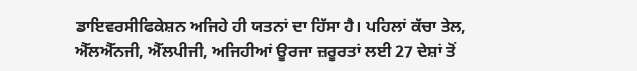ਡਾਇਵਰਸੀਫਿਕੇਸ਼ਨ ਅਜਿਹੇ ਹੀ ਯਤਨਾਂ ਦਾ ਹਿੱਸਾ ਹੈ। ਪਹਿਲਾਂ ਕੱਚਾ ਤੇਲ, ਐੱਲਐੱਨਜੀ, ਐੱਲਪੀਜੀ, ਅਜਿਹੀਆਂ ਊਰਜਾ ਜ਼ਰੂਰਤਾਂ ਲਈ 27 ਦੇਸ਼ਾਂ ਤੋਂ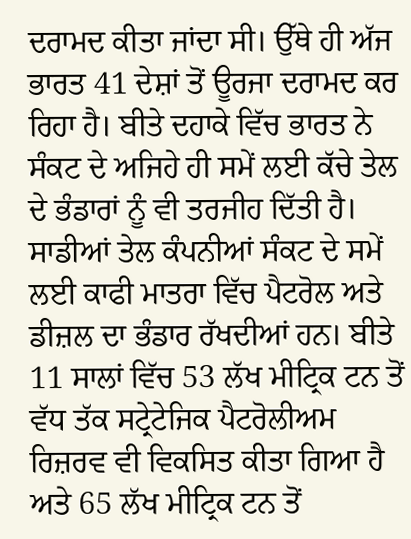ਦਰਾਮਦ ਕੀਤਾ ਜਾਂਦਾ ਸੀ। ਉੱਥੇ ਹੀ ਅੱਜ ਭਾਰਤ 41 ਦੇਸ਼ਾਂ ਤੋਂ ਊਰਜਾ ਦਰਾਮਦ ਕਰ ਰਿਹਾ ਹੈ। ਬੀਤੇ ਦਹਾਕੇ ਵਿੱਚ ਭਾਰਤ ਨੇ ਸੰਕਟ ਦੇ ਅਜਿਹੇ ਹੀ ਸਮੇਂ ਲਈ ਕੱਚੇ ਤੇਲ ਦੇ ਭੰਡਾਰਾਂ ਨੂੰ ਵੀ ਤਰਜੀਹ ਦਿੱਤੀ ਹੈ। ਸਾਡੀਆਂ ਤੇਲ ਕੰਪਨੀਆਂ ਸੰਕਟ ਦੇ ਸਮੇਂ ਲਈ ਕਾਫੀ ਮਾਤਰਾ ਵਿੱਚ ਪੈਟਰੋਲ ਅਤੇ ਡੀਜ਼ਲ ਦਾ ਭੰਡਾਰ ਰੱਖਦੀਆਂ ਹਨ। ਬੀਤੇ 11 ਸਾਲਾਂ ਵਿੱਚ 53 ਲੱਖ ਮੀਟ੍ਰਿਕ ਟਨ ਤੋਂ ਵੱਧ ਤੱਕ ਸਟ੍ਰੇਟੇਜਿਕ ਪੈਟਰੋਲੀਅਮ ਰਿਜ਼ਰਵ ਵੀ ਵਿਕਸਿਤ ਕੀਤਾ ਗਿਆ ਹੈ ਅਤੇ 65 ਲੱਖ ਮੀਟ੍ਰਿਕ ਟਨ ਤੋਂ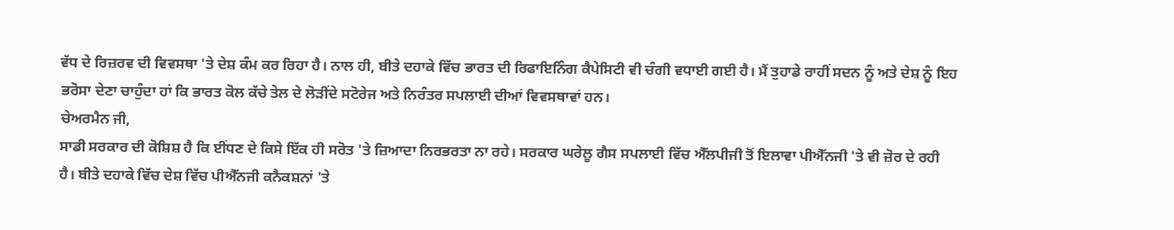ਵੱਧ ਦੇ ਰਿਜ਼ਰਵ ਦੀ ਵਿਵਸਥਾ 'ਤੇ ਦੇਸ਼ ਕੰਮ ਕਰ ਰਿਹਾ ਹੈ। ਨਾਲ ਹੀ, ਬੀਤੇ ਦਹਾਕੇ ਵਿੱਚ ਭਾਰਤ ਦੀ ਰਿਫਾਇਨਿੰਗ ਕੈਪੇਸਿਟੀ ਵੀ ਚੰਗੀ ਵਧਾਈ ਗਈ ਹੈ। ਮੈਂ ਤੁਹਾਡੇ ਰਾਹੀਂ ਸਦਨ ਨੂੰ ਅਤੇ ਦੇਸ਼ ਨੂੰ ਇਹ ਭਰੋਸਾ ਦੇਣਾ ਚਾਹੁੰਦਾ ਹਾਂ ਕਿ ਭਾਰਤ ਕੋਲ ਕੱਚੇ ਤੇਲ ਦੇ ਲੋੜੀਂਦੇ ਸਟੋਰੇਜ ਅਤੇ ਨਿਰੰਤਰ ਸਪਲਾਈ ਦੀਆਂ ਵਿਵਸਥਾਵਾਂ ਹਨ।
ਚੇਅਰਮੈਨ ਜੀ,
ਸਾਡੀ ਸਰਕਾਰ ਦੀ ਕੋਸ਼ਿਸ਼ ਹੈ ਕਿ ਈਂਧਣ ਦੇ ਕਿਸੇ ਇੱਕ ਹੀ ਸਰੋਤ 'ਤੇ ਜ਼ਿਆਦਾ ਨਿਰਭਰਤਾ ਨਾ ਰਹੇ। ਸਰਕਾਰ ਘਰੇਲੂ ਗੈਸ ਸਪਲਾਈ ਵਿੱਚ ਐੱਲਪੀਜੀ ਤੋਂ ਇਲਾਵਾ ਪੀਐੱਨਜੀ 'ਤੇ ਵੀ ਜ਼ੋਰ ਦੇ ਰਹੀ ਹੈ। ਬੀਤੇ ਦਹਾਕੇ ਵਿੱਚ ਦੇਸ਼ ਵਿੱਚ ਪੀਐੱਨਜੀ ਕਨੈਕਸ਼ਨਾਂ 'ਤੇ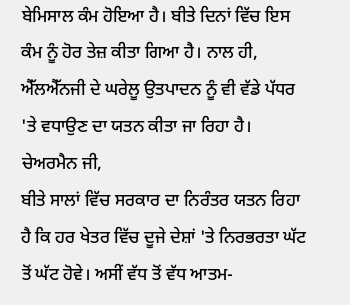ਬੇਮਿਸਾਲ ਕੰਮ ਹੋਇਆ ਹੈ। ਬੀਤੇ ਦਿਨਾਂ ਵਿੱਚ ਇਸ ਕੰਮ ਨੂੰ ਹੋਰ ਤੇਜ਼ ਕੀਤਾ ਗਿਆ ਹੈ। ਨਾਲ ਹੀ, ਐੱਲਐੱਨਜੀ ਦੇ ਘਰੇਲੂ ਉਤਪਾਦਨ ਨੂੰ ਵੀ ਵੱਡੇ ਪੱਧਰ 'ਤੇ ਵਧਾਉਣ ਦਾ ਯਤਨ ਕੀਤਾ ਜਾ ਰਿਹਾ ਹੈ।
ਚੇਅਰਮੈਨ ਜੀ,
ਬੀਤੇ ਸਾਲਾਂ ਵਿੱਚ ਸਰਕਾਰ ਦਾ ਨਿਰੰਤਰ ਯਤਨ ਰਿਹਾ ਹੈ ਕਿ ਹਰ ਖੇਤਰ ਵਿੱਚ ਦੂਜੇ ਦੇਸ਼ਾਂ 'ਤੇ ਨਿਰਭਰਤਾ ਘੱਟ ਤੋਂ ਘੱਟ ਹੋਵੇ। ਅਸੀਂ ਵੱਧ ਤੋਂ ਵੱਧ ਆਤਮ-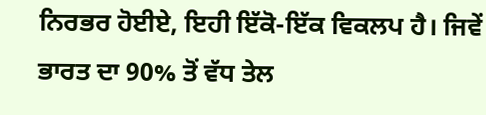ਨਿਰਭਰ ਹੋਈਏ, ਇਹੀ ਇੱਕੋ-ਇੱਕ ਵਿਕਲਪ ਹੈ। ਜਿਵੇਂ ਭਾਰਤ ਦਾ 90% ਤੋਂ ਵੱਧ ਤੇਲ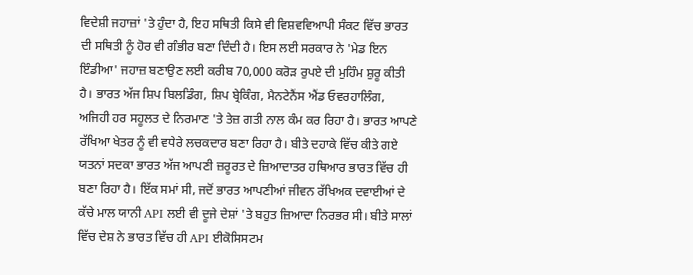ਵਿਦੇਸ਼ੀ ਜਹਾਜ਼ਾਂ 'ਤੇ ਹੁੰਦਾ ਹੈ, ਇਹ ਸਥਿਤੀ ਕਿਸੇ ਵੀ ਵਿਸ਼ਵਵਿਆਪੀ ਸੰਕਟ ਵਿੱਚ ਭਾਰਤ ਦੀ ਸਥਿਤੀ ਨੂੰ ਹੋਰ ਵੀ ਗੰਭੀਰ ਬਣਾ ਦਿੰਦੀ ਹੈ। ਇਸ ਲਈ ਸਰਕਾਰ ਨੇ 'ਮੇਡ ਇਨ ਇੰਡੀਆ' ਜਹਾਜ਼ ਬਣਾਉਣ ਲਈ ਕਰੀਬ 70,000 ਕਰੋੜ ਰੁਪਏ ਦੀ ਮੁਹਿੰਮ ਸ਼ੁਰੂ ਕੀਤੀ ਹੈ। ਭਾਰਤ ਅੱਜ ਸ਼ਿਪ ਬਿਲਡਿੰਗ, ਸ਼ਿਪ ਬ੍ਰੇਕਿੰਗ, ਮੈਨਟੇਨੈਂਸ ਐਂਡ ਓਵਰਹਾਲਿੰਗ, ਅਜਿਹੀ ਹਰ ਸਹੂਲਤ ਦੇ ਨਿਰਮਾਣ 'ਤੇ ਤੇਜ਼ ਗਤੀ ਨਾਲ ਕੰਮ ਕਰ ਰਿਹਾ ਹੈ। ਭਾਰਤ ਆਪਣੇ ਰੱਖਿਆ ਖੇਤਰ ਨੂੰ ਵੀ ਵਧੇਰੇ ਲਚਕਦਾਰ ਬਣਾ ਰਿਹਾ ਹੈ। ਬੀਤੇ ਦਹਾਕੇ ਵਿੱਚ ਕੀਤੇ ਗਏ ਯਤਨਾਂ ਸਦਕਾ ਭਾਰਤ ਅੱਜ ਆਪਣੀ ਜ਼ਰੂਰਤ ਦੇ ਜ਼ਿਆਦਾਤਰ ਹਥਿਆਰ ਭਾਰਤ ਵਿੱਚ ਹੀ ਬਣਾ ਰਿਹਾ ਹੈ। ਇੱਕ ਸਮਾਂ ਸੀ, ਜਦੋਂ ਭਾਰਤ ਆਪਣੀਆਂ ਜੀਵਨ ਰੱਖਿਅਕ ਦਵਾਈਆਂ ਦੇ ਕੱਚੇ ਮਾਲ ਯਾਨੀ API ਲਈ ਵੀ ਦੂਜੇ ਦੇਸ਼ਾਂ 'ਤੇ ਬਹੁਤ ਜ਼ਿਆਦਾ ਨਿਰਭਰ ਸੀ। ਬੀਤੇ ਸਾਲਾਂ ਵਿੱਚ ਦੇਸ਼ ਨੇ ਭਾਰਤ ਵਿੱਚ ਹੀ API ਈਕੋਸਿਸਟਮ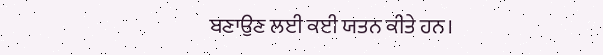ਬਣਾਉਣ ਲਈ ਕਈ ਯਤਨ ਕੀਤੇ ਹਨ।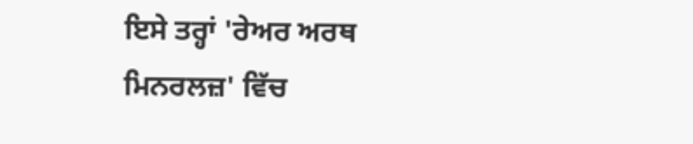ਇਸੇ ਤਰ੍ਹਾਂ 'ਰੇਅਰ ਅਰਥ ਮਿਨਰਲਜ਼' ਵਿੱਚ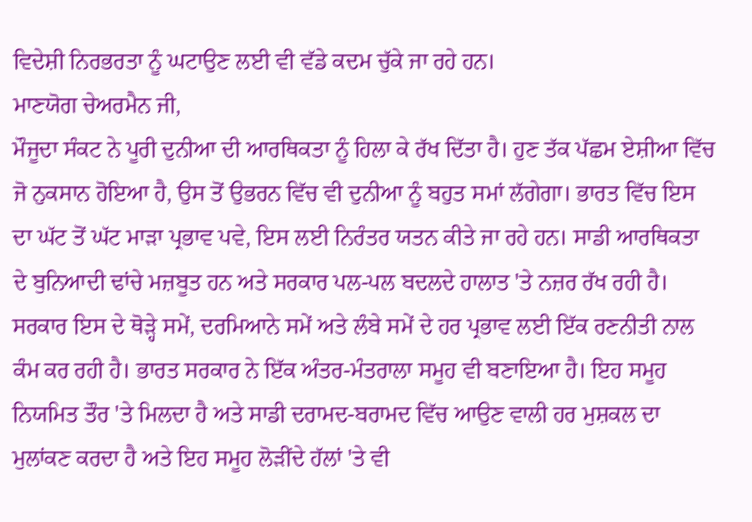ਵਿਦੇਸ਼ੀ ਨਿਰਭਰਤਾ ਨੂੰ ਘਟਾਉਣ ਲਈ ਵੀ ਵੱਡੇ ਕਦਮ ਚੁੱਕੇ ਜਾ ਰਹੇ ਹਨ।
ਮਾਣਯੋਗ ਚੇਅਰਮੈਨ ਜੀ,
ਮੌਜੂਦਾ ਸੰਕਟ ਨੇ ਪੂਰੀ ਦੁਨੀਆ ਦੀ ਆਰਥਿਕਤਾ ਨੂੰ ਹਿਲਾ ਕੇ ਰੱਖ ਦਿੱਤਾ ਹੈ। ਹੁਣ ਤੱਕ ਪੱਛਮ ਏਸ਼ੀਆ ਵਿੱਚ ਜੋ ਨੁਕਸਾਨ ਹੋਇਆ ਹੈ, ਉਸ ਤੋਂ ਉਭਰਨ ਵਿੱਚ ਵੀ ਦੁਨੀਆ ਨੂੰ ਬਹੁਤ ਸਮਾਂ ਲੱਗੇਗਾ। ਭਾਰਤ ਵਿੱਚ ਇਸ ਦਾ ਘੱਟ ਤੋਂ ਘੱਟ ਮਾੜਾ ਪ੍ਰਭਾਵ ਪਵੇ, ਇਸ ਲਈ ਨਿਰੰਤਰ ਯਤਨ ਕੀਤੇ ਜਾ ਰਹੇ ਹਨ। ਸਾਡੀ ਆਰਥਿਕਤਾ ਦੇ ਬੁਨਿਆਦੀ ਢਾਂਚੇ ਮਜ਼ਬੂਤ ਹਨ ਅਤੇ ਸਰਕਾਰ ਪਲ-ਪਲ ਬਦਲਦੇ ਹਾਲਾਤ 'ਤੇ ਨਜ਼ਰ ਰੱਖ ਰਹੀ ਹੈ। ਸਰਕਾਰ ਇਸ ਦੇ ਥੋੜ੍ਹੇ ਸਮੇਂ, ਦਰਮਿਆਨੇ ਸਮੇਂ ਅਤੇ ਲੰਬੇ ਸਮੇਂ ਦੇ ਹਰ ਪ੍ਰਭਾਵ ਲਈ ਇੱਕ ਰਣਨੀਤੀ ਨਾਲ ਕੰਮ ਕਰ ਰਹੀ ਹੈ। ਭਾਰਤ ਸਰਕਾਰ ਨੇ ਇੱਕ ਅੰਤਰ-ਮੰਤਰਾਲਾ ਸਮੂਹ ਵੀ ਬਣਾਇਆ ਹੈ। ਇਹ ਸਮੂਹ ਨਿਯਮਿਤ ਤੌਰ 'ਤੇ ਮਿਲਦਾ ਹੈ ਅਤੇ ਸਾਡੀ ਦਰਾਮਦ-ਬਰਾਮਦ ਵਿੱਚ ਆਉਣ ਵਾਲੀ ਹਰ ਮੁਸ਼ਕਲ ਦਾ ਮੁਲਾਂਕਣ ਕਰਦਾ ਹੈ ਅਤੇ ਇਹ ਸਮੂਹ ਲੋੜੀਂਦੇ ਹੱਲਾਂ 'ਤੇ ਵੀ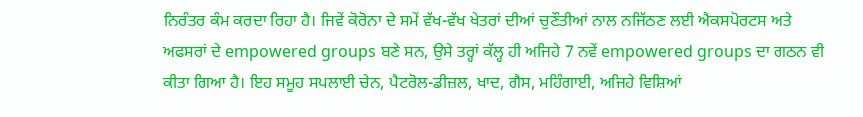ਨਿਰੰਤਰ ਕੰਮ ਕਰਦਾ ਰਿਹਾ ਹੈ। ਜਿਵੇਂ ਕੋਰੋਨਾ ਦੇ ਸਮੇਂ ਵੱਖ-ਵੱਖ ਖੇਤਰਾਂ ਦੀਆਂ ਚੁਣੌਤੀਆਂ ਨਾਲ ਨਜਿੱਠਣ ਲਈ ਐਕਸਪੋਰਟਸ ਅਤੇ ਅਫਸਰਾਂ ਦੇ empowered groups ਬਣੇ ਸਨ, ਉਸੇ ਤਰ੍ਹਾਂ ਕੱਲ੍ਹ ਹੀ ਅਜਿਹੇ 7 ਨਵੇਂ empowered groups ਦਾ ਗਠਨ ਵੀ ਕੀਤਾ ਗਿਆ ਹੈ। ਇਹ ਸਮੂਹ ਸਪਲਾਈ ਚੇਨ, ਪੈਟਰੋਲ-ਡੀਜ਼ਲ, ਖਾਦ, ਗੈਸ, ਮਹਿੰਗਾਈ, ਅਜਿਹੇ ਵਿਸ਼ਿਆਂ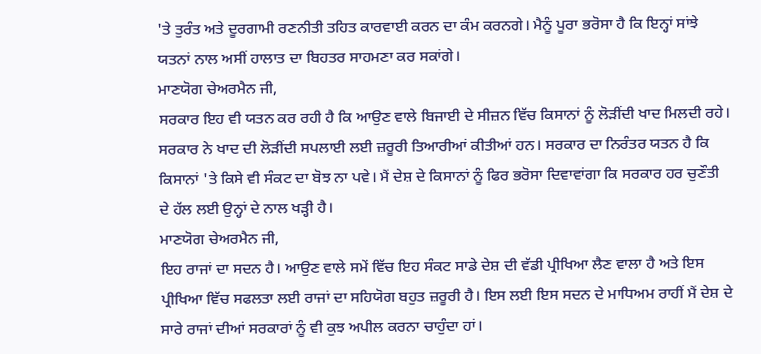'ਤੇ ਤੁਰੰਤ ਅਤੇ ਦੂਰਗਾਮੀ ਰਣਨੀਤੀ ਤਹਿਤ ਕਾਰਵਾਈ ਕਰਨ ਦਾ ਕੰਮ ਕਰਨਗੇ। ਮੈਨੂੰ ਪੂਰਾ ਭਰੋਸਾ ਹੈ ਕਿ ਇਨ੍ਹਾਂ ਸਾਂਝੇ ਯਤਨਾਂ ਨਾਲ ਅਸੀਂ ਹਾਲਾਤ ਦਾ ਬਿਹਤਰ ਸਾਹਮਣਾ ਕਰ ਸਕਾਂਗੇ।
ਮਾਣਯੋਗ ਚੇਅਰਮੈਨ ਜੀ,
ਸਰਕਾਰ ਇਹ ਵੀ ਯਤਨ ਕਰ ਰਹੀ ਹੈ ਕਿ ਆਉਣ ਵਾਲੇ ਬਿਜਾਈ ਦੇ ਸੀਜ਼ਨ ਵਿੱਚ ਕਿਸਾਨਾਂ ਨੂੰ ਲੋੜੀਂਦੀ ਖਾਦ ਮਿਲਦੀ ਰਹੇ। ਸਰਕਾਰ ਨੇ ਖਾਦ ਦੀ ਲੋੜੀਂਦੀ ਸਪਲਾਈ ਲਈ ਜ਼ਰੂਰੀ ਤਿਆਰੀਆਂ ਕੀਤੀਆਂ ਹਨ। ਸਰਕਾਰ ਦਾ ਨਿਰੰਤਰ ਯਤਨ ਹੈ ਕਿ ਕਿਸਾਨਾਂ 'ਤੇ ਕਿਸੇ ਵੀ ਸੰਕਟ ਦਾ ਬੋਝ ਨਾ ਪਵੇ। ਮੈਂ ਦੇਸ਼ ਦੇ ਕਿਸਾਨਾਂ ਨੂੰ ਫਿਰ ਭਰੋਸਾ ਦਿਵਾਵਾਂਗਾ ਕਿ ਸਰਕਾਰ ਹਰ ਚੁਣੌਤੀ ਦੇ ਹੱਲ ਲਈ ਉਨ੍ਹਾਂ ਦੇ ਨਾਲ ਖੜ੍ਹੀ ਹੈ।
ਮਾਣਯੋਗ ਚੇਅਰਮੈਨ ਜੀ,
ਇਹ ਰਾਜਾਂ ਦਾ ਸਦਨ ਹੈ। ਆਉਣ ਵਾਲੇ ਸਮੇਂ ਵਿੱਚ ਇਹ ਸੰਕਟ ਸਾਡੇ ਦੇਸ਼ ਦੀ ਵੱਡੀ ਪ੍ਰੀਖਿਆ ਲੈਣ ਵਾਲਾ ਹੈ ਅਤੇ ਇਸ ਪ੍ਰੀਖਿਆ ਵਿੱਚ ਸਫਲਤਾ ਲਈ ਰਾਜਾਂ ਦਾ ਸਹਿਯੋਗ ਬਹੁਤ ਜ਼ਰੂਰੀ ਹੈ। ਇਸ ਲਈ ਇਸ ਸਦਨ ਦੇ ਮਾਧਿਅਮ ਰਾਹੀਂ ਮੈਂ ਦੇਸ਼ ਦੇ ਸਾਰੇ ਰਾਜਾਂ ਦੀਆਂ ਸਰਕਾਰਾਂ ਨੂੰ ਵੀ ਕੁਝ ਅਪੀਲ ਕਰਨਾ ਚਾਹੁੰਦਾ ਹਾਂ।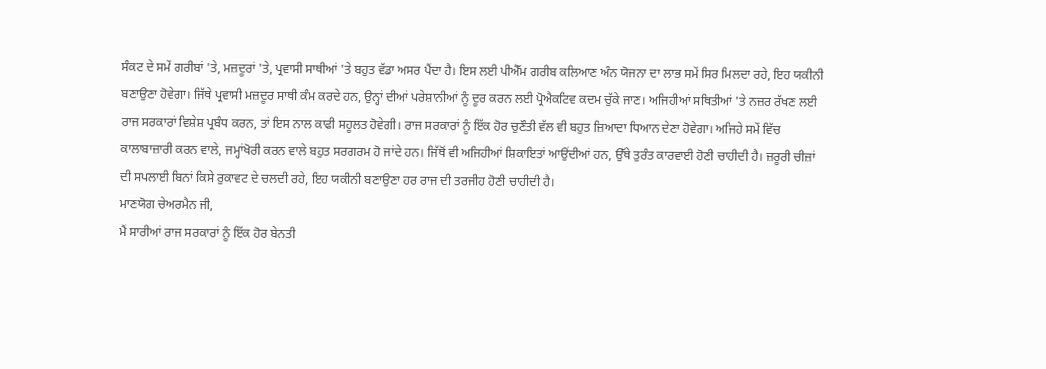ਸੰਕਟ ਦੇ ਸਮੇਂ ਗਰੀਬਾਂ 'ਤੇ, ਮਜ਼ਦੂਰਾਂ 'ਤੇ, ਪ੍ਰਵਾਸੀ ਸਾਥੀਆਂ 'ਤੇ ਬਹੁਤ ਵੱਡਾ ਅਸਰ ਪੈਂਦਾ ਹੈ। ਇਸ ਲਈ ਪੀਐੱਮ ਗਰੀਬ ਕਲਿਆਣ ਅੰਨ ਯੋਜਨਾ ਦਾ ਲਾਭ ਸਮੇਂ ਸਿਰ ਮਿਲਦਾ ਰਹੇ, ਇਹ ਯਕੀਨੀ ਬਣਾਉਣਾ ਹੋਵੇਗਾ। ਜਿੱਥੇ ਪ੍ਰਵਾਸੀ ਮਜ਼ਦੂਰ ਸਾਥੀ ਕੰਮ ਕਰਦੇ ਹਨ, ਉਨ੍ਹਾਂ ਦੀਆਂ ਪਰੇਸ਼ਾਨੀਆਂ ਨੂੰ ਦੂਰ ਕਰਨ ਲਈ ਪ੍ਰੋਐਕਟਿਵ ਕਦਮ ਚੁੱਕੇ ਜਾਣ। ਅਜਿਹੀਆਂ ਸਥਿਤੀਆਂ 'ਤੇ ਨਜ਼ਰ ਰੱਖਣ ਲਈ ਰਾਜ ਸਰਕਾਰਾਂ ਵਿਸ਼ੇਸ਼ ਪ੍ਰਬੰਧ ਕਰਨ, ਤਾਂ ਇਸ ਨਾਲ ਕਾਫੀ ਸਹੂਲਤ ਹੋਵੇਗੀ। ਰਾਜ ਸਰਕਾਰਾਂ ਨੂੰ ਇੱਕ ਹੋਰ ਚੁਣੌਤੀ ਵੱਲ ਵੀ ਬਹੁਤ ਜ਼ਿਆਦਾ ਧਿਆਨ ਦੇਣਾ ਹੋਵੇਗਾ। ਅਜਿਹੇ ਸਮੇਂ ਵਿੱਚ ਕਾਲਾਬਾਜ਼ਾਰੀ ਕਰਨ ਵਾਲੇ, ਜਮ੍ਹਾਂਖੋਰੀ ਕਰਨ ਵਾਲੇ ਬਹੁਤ ਸਰਗਰਮ ਹੋ ਜਾਂਦੇ ਹਨ। ਜਿੱਥੋਂ ਵੀ ਅਜਿਹੀਆਂ ਸ਼ਿਕਾਇਤਾਂ ਆਉਂਦੀਆਂ ਹਨ, ਉੱਥੇ ਤੁਰੰਤ ਕਾਰਵਾਈ ਹੋਣੀ ਚਾਹੀਦੀ ਹੈ। ਜ਼ਰੂਰੀ ਚੀਜ਼ਾਂ ਦੀ ਸਪਲਾਈ ਬਿਨਾਂ ਕਿਸੇ ਰੁਕਾਵਟ ਦੇ ਚਲਦੀ ਰਹੇ, ਇਹ ਯਕੀਨੀ ਬਣਾਉਣਾ ਹਰ ਰਾਜ ਦੀ ਤਰਜੀਹ ਹੋਣੀ ਚਾਹੀਦੀ ਹੈ।
ਮਾਣਯੋਗ ਚੇਅਰਮੈਨ ਜੀ,
ਮੈਂ ਸਾਰੀਆਂ ਰਾਜ ਸਰਕਾਰਾਂ ਨੂੰ ਇੱਕ ਹੋਰ ਬੇਨਤੀ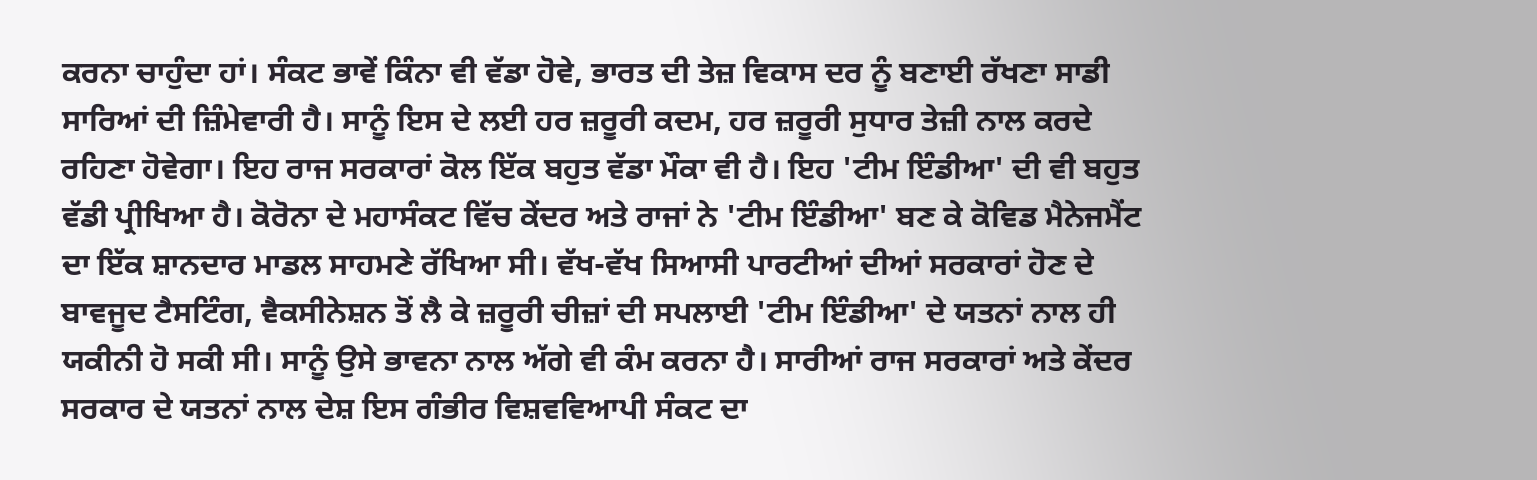ਕਰਨਾ ਚਾਹੁੰਦਾ ਹਾਂ। ਸੰਕਟ ਭਾਵੇਂ ਕਿੰਨਾ ਵੀ ਵੱਡਾ ਹੋਵੇ, ਭਾਰਤ ਦੀ ਤੇਜ਼ ਵਿਕਾਸ ਦਰ ਨੂੰ ਬਣਾਈ ਰੱਖਣਾ ਸਾਡੀ ਸਾਰਿਆਂ ਦੀ ਜ਼ਿੰਮੇਵਾਰੀ ਹੈ। ਸਾਨੂੰ ਇਸ ਦੇ ਲਈ ਹਰ ਜ਼ਰੂਰੀ ਕਦਮ, ਹਰ ਜ਼ਰੂਰੀ ਸੁਧਾਰ ਤੇਜ਼ੀ ਨਾਲ ਕਰਦੇ ਰਹਿਣਾ ਹੋਵੇਗਾ। ਇਹ ਰਾਜ ਸਰਕਾਰਾਂ ਕੋਲ ਇੱਕ ਬਹੁਤ ਵੱਡਾ ਮੌਕਾ ਵੀ ਹੈ। ਇਹ 'ਟੀਮ ਇੰਡੀਆ' ਦੀ ਵੀ ਬਹੁਤ ਵੱਡੀ ਪ੍ਰੀਖਿਆ ਹੈ। ਕੋਰੋਨਾ ਦੇ ਮਹਾਸੰਕਟ ਵਿੱਚ ਕੇਂਦਰ ਅਤੇ ਰਾਜਾਂ ਨੇ 'ਟੀਮ ਇੰਡੀਆ' ਬਣ ਕੇ ਕੋਵਿਡ ਮੈਨੇਜਮੈਂਟ ਦਾ ਇੱਕ ਸ਼ਾਨਦਾਰ ਮਾਡਲ ਸਾਹਮਣੇ ਰੱਖਿਆ ਸੀ। ਵੱਖ-ਵੱਖ ਸਿਆਸੀ ਪਾਰਟੀਆਂ ਦੀਆਂ ਸਰਕਾਰਾਂ ਹੋਣ ਦੇ ਬਾਵਜੂਦ ਟੈਸਟਿੰਗ, ਵੈਕਸੀਨੇਸ਼ਨ ਤੋਂ ਲੈ ਕੇ ਜ਼ਰੂਰੀ ਚੀਜ਼ਾਂ ਦੀ ਸਪਲਾਈ 'ਟੀਮ ਇੰਡੀਆ' ਦੇ ਯਤਨਾਂ ਨਾਲ ਹੀ ਯਕੀਨੀ ਹੋ ਸਕੀ ਸੀ। ਸਾਨੂੰ ਉਸੇ ਭਾਵਨਾ ਨਾਲ ਅੱਗੇ ਵੀ ਕੰਮ ਕਰਨਾ ਹੈ। ਸਾਰੀਆਂ ਰਾਜ ਸਰਕਾਰਾਂ ਅਤੇ ਕੇਂਦਰ ਸਰਕਾਰ ਦੇ ਯਤਨਾਂ ਨਾਲ ਦੇਸ਼ ਇਸ ਗੰਭੀਰ ਵਿਸ਼ਵਵਿਆਪੀ ਸੰਕਟ ਦਾ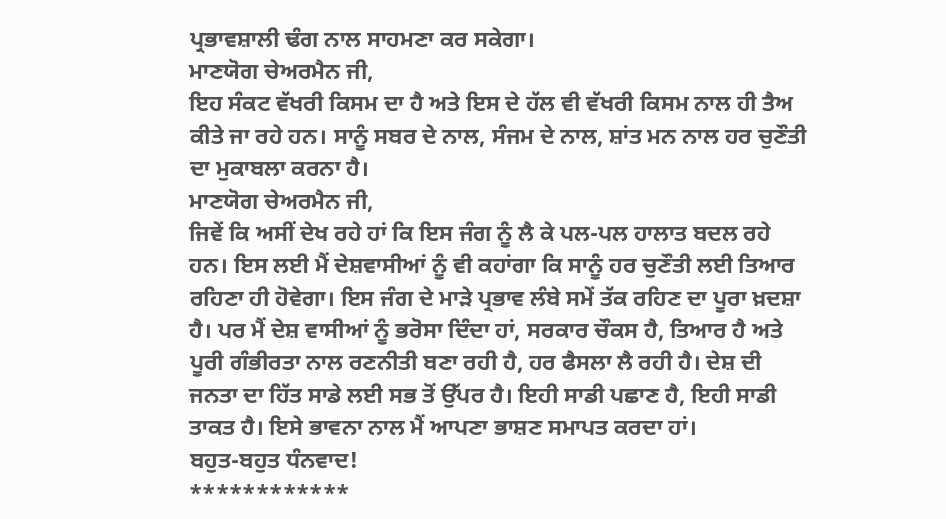ਪ੍ਰਭਾਵਸ਼ਾਲੀ ਢੰਗ ਨਾਲ ਸਾਹਮਣਾ ਕਰ ਸਕੇਗਾ।
ਮਾਣਯੋਗ ਚੇਅਰਮੈਨ ਜੀ,
ਇਹ ਸੰਕਟ ਵੱਖਰੀ ਕਿਸਮ ਦਾ ਹੈ ਅਤੇ ਇਸ ਦੇ ਹੱਲ ਵੀ ਵੱਖਰੀ ਕਿਸਮ ਨਾਲ ਹੀ ਤੈਅ ਕੀਤੇ ਜਾ ਰਹੇ ਹਨ। ਸਾਨੂੰ ਸਬਰ ਦੇ ਨਾਲ, ਸੰਜਮ ਦੇ ਨਾਲ, ਸ਼ਾਂਤ ਮਨ ਨਾਲ ਹਰ ਚੁਣੌਤੀ ਦਾ ਮੁਕਾਬਲਾ ਕਰਨਾ ਹੈ।
ਮਾਣਯੋਗ ਚੇਅਰਮੈਨ ਜੀ,
ਜਿਵੇਂ ਕਿ ਅਸੀਂ ਦੇਖ ਰਹੇ ਹਾਂ ਕਿ ਇਸ ਜੰਗ ਨੂੰ ਲੈ ਕੇ ਪਲ-ਪਲ ਹਾਲਾਤ ਬਦਲ ਰਹੇ ਹਨ। ਇਸ ਲਈ ਮੈਂ ਦੇਸ਼ਵਾਸੀਆਂ ਨੂੰ ਵੀ ਕਹਾਂਗਾ ਕਿ ਸਾਨੂੰ ਹਰ ਚੁਣੌਤੀ ਲਈ ਤਿਆਰ ਰਹਿਣਾ ਹੀ ਹੋਵੇਗਾ। ਇਸ ਜੰਗ ਦੇ ਮਾੜੇ ਪ੍ਰਭਾਵ ਲੰਬੇ ਸਮੇਂ ਤੱਕ ਰਹਿਣ ਦਾ ਪੂਰਾ ਖ਼ਦਸ਼ਾ ਹੈ। ਪਰ ਮੈਂ ਦੇਸ਼ ਵਾਸੀਆਂ ਨੂੰ ਭਰੋਸਾ ਦਿੰਦਾ ਹਾਂ, ਸਰਕਾਰ ਚੌਕਸ ਹੈ, ਤਿਆਰ ਹੈ ਅਤੇ ਪੂਰੀ ਗੰਭੀਰਤਾ ਨਾਲ ਰਣਨੀਤੀ ਬਣਾ ਰਹੀ ਹੈ, ਹਰ ਫੈਸਲਾ ਲੈ ਰਹੀ ਹੈ। ਦੇਸ਼ ਦੀ ਜਨਤਾ ਦਾ ਹਿੱਤ ਸਾਡੇ ਲਈ ਸਭ ਤੋਂ ਉੱਪਰ ਹੈ। ਇਹੀ ਸਾਡੀ ਪਛਾਣ ਹੈ, ਇਹੀ ਸਾਡੀ ਤਾਕਤ ਹੈ। ਇਸੇ ਭਾਵਨਾ ਨਾਲ ਮੈਂ ਆਪਣਾ ਭਾਸ਼ਣ ਸਮਾਪਤ ਕਰਦਾ ਹਾਂ।
ਬਹੁਤ-ਬਹੁਤ ਧੰਨਵਾਦ!
************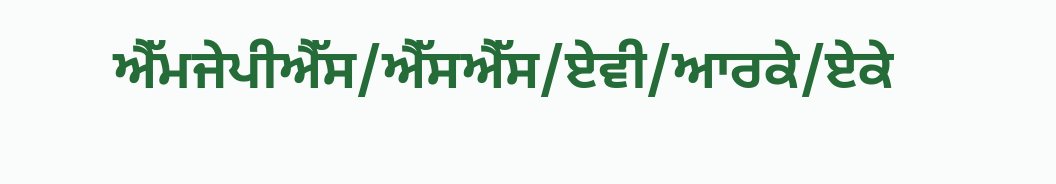ਐੱਮਜੇਪੀਐੱਸ/ਐੱਸਐੱਸ/ਏਵੀ/ਆਰਕੇ/ਏਕੇ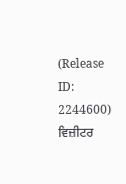(Release ID: 2244600)
ਵਿਜ਼ੀਟਰ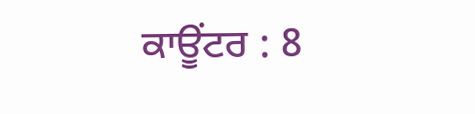ਕਾਊਂਟਰ : 8